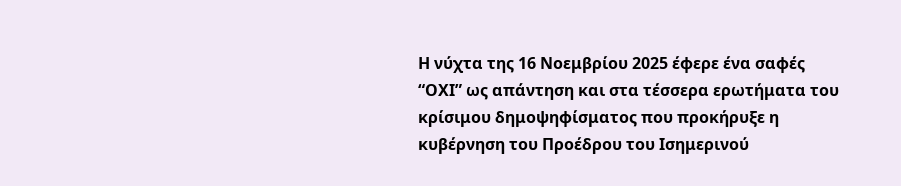Η νύχτα της 16 Νοεμβρίου 2025 έφερε ένα σαφές “ΟΧΙ” ως απάντηση και στα τέσσερα ερωτήματα του κρίσιμου δημοψηφίσματος που προκήρυξε η κυβέρνηση του Προέδρου του Ισημερινού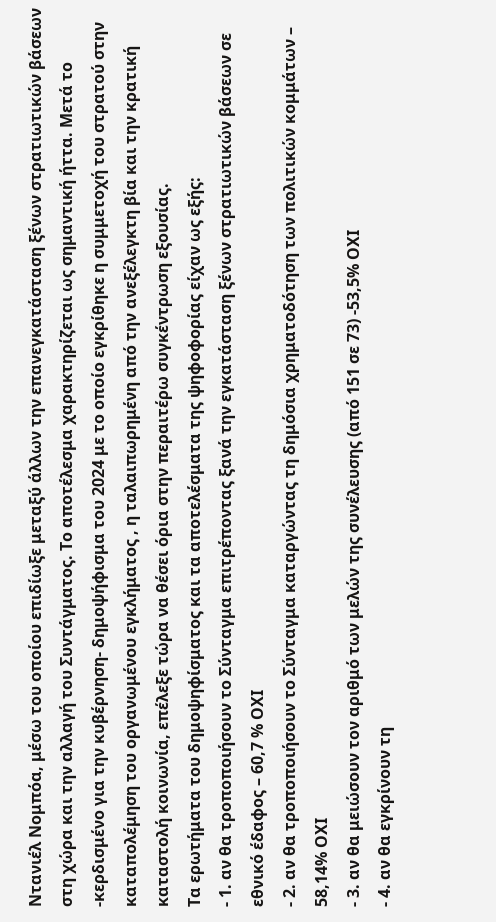Ντανιέλ Νομπόα, μέσω του οποίου επιδίωξε μεταξύ άλλων την επανεγκατάσταση ξένων στρατιωτικών βάσεων στη χώρα και την αλλαγή του Συντάγματος. Το αποτέλεσμα χαρακτηρίζεται ως σημαντική ήττα. Μετά το -κερδισμένο για την κυβέρνηση- δημοψήφισμα του 2024 με το οποίο εγκρίθηκε η συμμετοχή του στρατού στην καταπολέμηση του οργανωμένου εγκλήματος , η ταλαιπωρημένη από την ανεξέλεγκτη βία και την κρατική καταστολή κοινωνία, επέλεξε τώρα να θέσει όρια στην περαιτέρω συγκέντρωση εξουσίας.
Τα ερωτήματα του δημοψηφίσματος και τα αποτελέσματα της ψηφοφορίας είχαν ως εξής:
- 1. αν θα τροποποιήσουν το Σύνταγμα επιτρέποντας ξανά την εγκατάσταση ξένων στρατιωτικών βάσεων σε εθνικό έδαφος – 60,7 % ΟΧΙ
- 2. αν θα τροποποιήσουν το Σύνταγμα καταργώντας τη δημόσια χρηματοδότηση των πολιτικών κομμάτων – 58,14% ΟΧΙ
- 3. αν θα μειώσουν τον αριθμό των μελών της συνέλευσης (από 151 σε 73) -53,5% ΟΧΙ
- 4. αν θα εγκρίνουν τη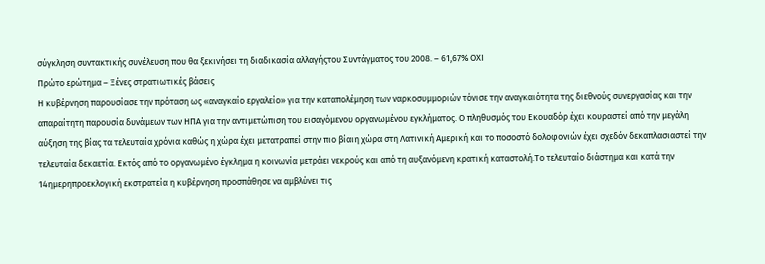σύγκληση συντακτικής συνέλευση που θα ξεκινήσει τη διαδικασία αλλαγήςτου Συντάγματος του 2008. – 61,67% ΟΧΙ
Πρώτο ερώτημα – Ξένες στρατιωτικές βάσεις
Η κυβέρνηση παρουσίασε την πρόταση ως «αναγκαίο εργαλείο» για την καταπολέμηση των ναρκοσυμμοριών τόνισε την αναγκαιότητα της διεθνούς συνεργασίας και την απαραίτητη παρουσία δυνάμεων των ΗΠΑ για την αντιμετώπιση του εισαγόμενου οργανωμένου εγκλήματος. Ο πληθυσμός του Εκουαδόρ έχει κουραστεί από την μεγάλη αύξηση της βίας τα τελευταία χρόνια καθώς η χώρα έχει μετατραπεί στην πιο βίαιη χώρα στη Λατινική Αμερική και το ποσοστό δολοφονιών έχει σχεδόν δεκαπλασιαστεί την τελευταία δεκαετία. Εκτός από το οργανωμένο έγκλημα η κοινωνία μετράει νεκρούς και από τη αυξανόμενη κρατική καταστολή.Το τελευταίο διάστημα και κατά την 14ημερηπροεκλογική εκστρατεία η κυβέρνηση προσπάθησε να αμβλύνει τις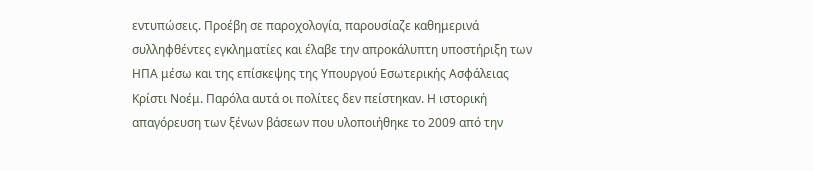εντυπώσεις. Προέβη σε παροχολογία, παρουσίαζε καθημερινά συλληφθέντες εγκληματίες και έλαβε την απροκάλυπτη υποστήριξη των ΗΠΑ μέσω και της επίσκεψης της Υπουργού Εσωτερικής Ασφάλειας Κρίστι Νοέμ. Παρόλα αυτά οι πολίτες δεν πείστηκαν. Η ιστορική απαγόρευση των ξένων βάσεων που υλοποιήθηκε το 2009 από την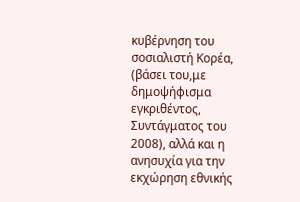κυβέρνηση του σοσιαλιστή Κορέα, (βάσει του,με δημοψήφισμα εγκριθέντος, Συντάγματος του 2008), αλλά και η ανησυχία για την εκχώρηση εθνικής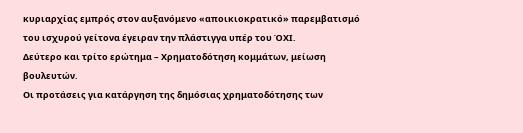κυριαρχίας εμπρός στον αυξανόμενο «αποικιοκρατικό» παρεμβατισμό του ισχυρού γείτονα έγειραν την πλάστιγγα υπέρ του ΌΧΙ.
Δεύτερο και τρίτο ερώτημα – Χρηματοδότηση κομμάτων, μείωση βουλευτών.
Οι προτάσεις για κατάργηση της δημόσιας χρηματοδότησης των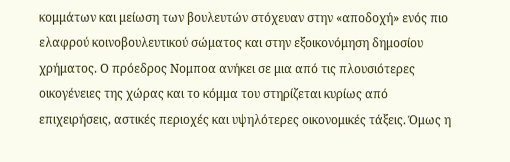κομμάτων και μείωση των βουλευτών στόχευαν στην «αποδοχή» ενός πιο ελαφρού κοινοβουλευτικού σώματος και στην εξοικονόμηση δημοσίου χρήματος. Ο πρόεδρος Νομποα ανήκει σε μια από τις πλουσιότερες οικογένειες της χώρας και το κόμμα του στηρίζεται κυρίως από επιχειρήσεις, αστικές περιοχές και υψηλότερες οικονομικές τάξεις. Όμως η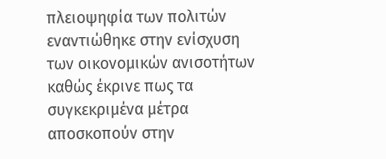πλειοψηφία των πολιτών εναντιώθηκε στην ενίσχυση των οικονομικών ανισοτήτων καθώς έκρινε πως τα συγκεκριμένα μέτρα αποσκοπούν στην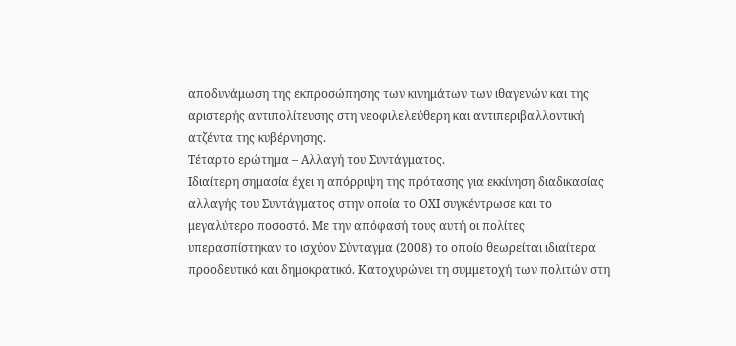αποδυνάμωση της εκπροσώπησης των κινημάτων των ιθαγενών και της αριστερής αντιπολίτευσης στη νεοφιλελεύθερη και αντιπεριβαλλοντική ατζέντα της κυβέρνησης.
Τέταρτο ερώτημα – Αλλαγή του Συντάγματος.
Ιδιαίτερη σημασία έχει η απόρριψη της πρότασης για εκκίνηση διαδικασίας αλλαγής του Συντάγματος στην οποία το ΟΧΙ συγκέντρωσε και το μεγαλύτερο ποσοστό. Με την απόφασή τους αυτή οι πολίτες υπερασπίστηκαν το ισχύον Σύνταγμα (2008) το οποίο θεωρείται ιδιαίτερα προοδευτικό και δημοκρατικό. Κατοχυρώνει τη συμμετοχή των πολιτών στη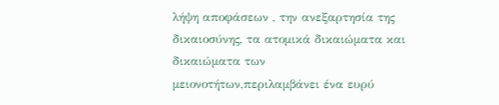λήψη αποφάσεων , την ανεξαρτησία της δικαιοσύνης, τα ατομικά δικαιώματα και δικαιώματα των μειονοτήτων,περιλαμβάνει ένα ευρύ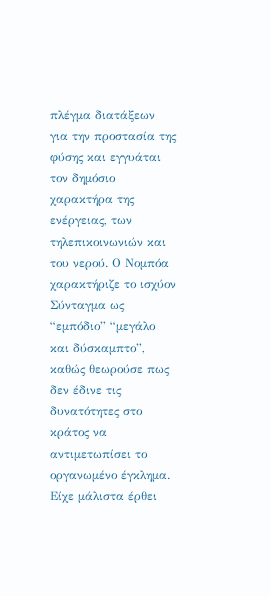πλέγμα διατάξεων για την προστασία της φύσης και εγγυάται τον δημόσιο χαρακτήρα της ενέργειας, των τηλεπικοινωνιών και του νερού. Ο Νομπόα χαρακτήριζε το ισχύον Σύνταγμα ως “εμπόδιο” “μεγάλο και δύσκαμπτο”, καθώς θεωρούσε πως δεν έδινε τις δυνατότητες στο κράτος να αντιμετωπίσει το οργανωμένο έγκλημα. Είχε μάλιστα έρθει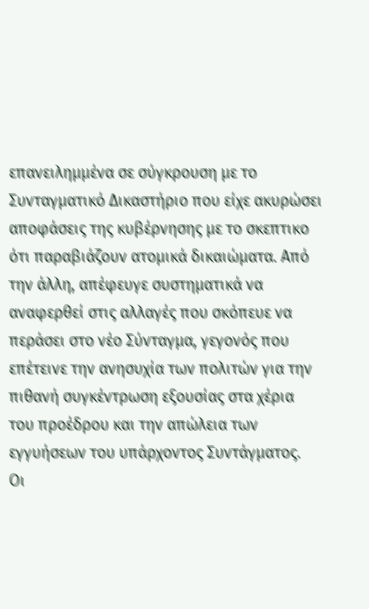επανειλημμένα σε σύγκρουση με το Συνταγματικό Δικαστήριο που είχε ακυρώσει αποφάσεις της κυβέρνησης με το σκεπτικο ότι παραβιάζουν ατομικά δικαιώματα. Από την άλλη, απέφευγε συστηματικά να αναφερθεί στις αλλαγές που σκόπευε να περάσει στο νέο Σύνταγμα, γεγονός που επέτεινε την ανησυχία των πολιτών για την πιθανή συγκέντρωση εξουσίας στα χέρια του προέδρου και την απώλεια των εγγυήσεων του υπάρχοντος Συντάγματος.
Οι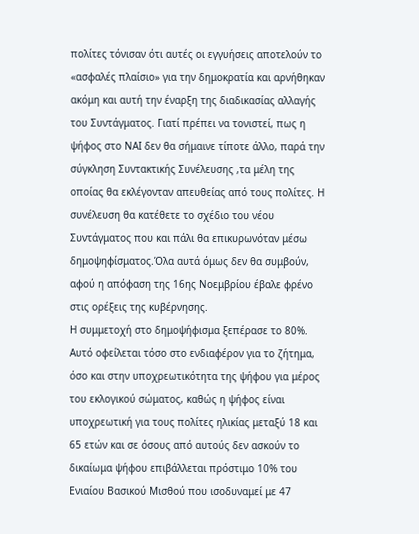πολίτες τόνισαν ότι αυτές οι εγγυήσεις αποτελούν το «ασφαλές πλαίσιο» για την δημοκρατία και αρνήθηκαν ακόμη και αυτή την έναρξη της διαδικασίας αλλαγής του Συντάγματος. Γιατί πρέπει να τονιστεί, πως η ψήφος στο ΝΑΙ δεν θα σήμαινε τίποτε άλλο, παρά την σύγκληση Συντακτικής Συνέλευσης ,τα μέλη της οποίας θα εκλέγονταν απευθείας από τους πολίτες. Η συνέλευση θα κατέθετε το σχέδιο του νέου Συντάγματος που και πάλι θα επικυρωνόταν μέσω δημοψηφίσματος.Όλα αυτά όμως δεν θα συμβούν, αφού η απόφαση της 16ης Νοεμβρίου έβαλε φρένο στις ορέξεις της κυβέρνησης.
Η συμμετοχή στο δημοψήφισμα ξεπέρασε το 80%. Αυτό οφείλεται τόσο στο ενδιαφέρον για το ζήτημα, όσο και στην υποχρεωτικότητα της ψήφου για μέρος του εκλογικού σώματος, καθώς η ψήφος είναι υποχρεωτική για τους πολίτες ηλικίας μεταξύ 18 και 65 ετών και σε όσους από αυτούς δεν ασκούν το δικαίωμα ψήφου επιβάλλεται πρόστιμο 10% του Ενιαίου Βασικού Μισθού που ισοδυναμεί με 47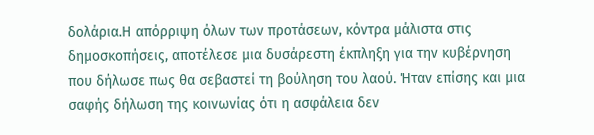δολάρια.Η απόρριψη όλων των προτάσεων, κόντρα μάλιστα στις δημοσκοπήσεις, αποτέλεσε μια δυσάρεστη έκπληξη για την κυβέρνηση που δήλωσε πως θα σεβαστεί τη βούληση του λαού. Ήταν επίσης και μια σαφής δήλωση της κοινωνίας ότι η ασφάλεια δεν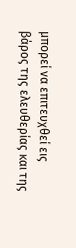μπορεί να επιτευχθεί εις βάρος της ελευθερίας και της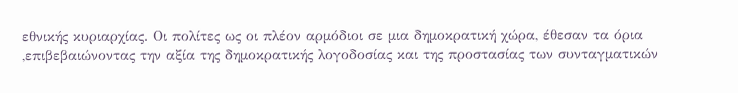εθνικής κυριαρχίας. Οι πολίτες ως οι πλέον αρμόδιοι σε μια δημοκρατική χώρα, έθεσαν τα όρια ,επιβεβαιώνοντας την αξία της δημοκρατικής λογοδοσίας και της προστασίας των συνταγματικών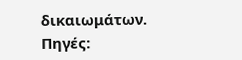δικαιωμάτων.
Πηγές: